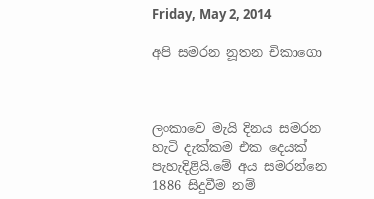Friday, May 2, 2014

අපි සමරන නූතන චිකාගො



ලංකාවෙ මැයි දිනය සමරන හැටි දැක්කම එක දෙයක් පැහැදිළියි.මේ අය සමරන්නෙ 1886 සිදුවීම නම්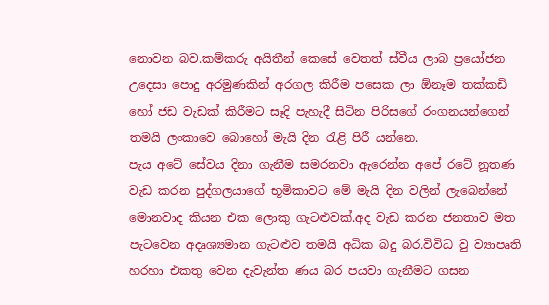නොවන බව.කම්කරු අයිතීන් කෙසේ වෙතත් ස්වීය ලාබ ප්‍රයෝජන උදෙසා පොදු අරමුණකින් අරගල කිරීම පසෙක ලා ඕනෑම තක්කඩි හෝ ජඩ වැඩක් කිරීමට සෑදි පැහැදී සිටින පිරිසගේ රංගනයන්ගෙන් තමයි ලංකාවෙ බොහෝ මැයි දින රැළි පිරී යන්නෙ.
පැය අටේ සේවය දිනා ගැනීම සමරනවා ඇරෙන්න අපේ රටේ නූතණ වැඩ කරන පුද්ගලයාගේ භූමිකාවට මේ මැයි දින වලින් ලැබෙන්නේ මොනවාද කියන එක ලොකු ගැටළුවක්.අද වැඩ කරන ජනතාව මත පැටවෙන අදෘශ්‍යමාන ගැටළුව තමයි අධික බදු බර.විවිධ වු ව්‍යාපෘති හරහා එකතු වෙන දැවැන්ත ණය බර පයවා ගැනීමට ගසන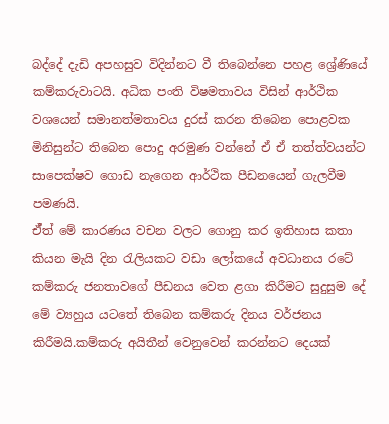බද්දේ දැඩි අපහසුව විදින්නට වී තිබෙන්නෙ පහළ ශ්‍රේණියේ කම්කරුවාටයි. අධික පංති විෂමතාවය විසින් ආර්ථික වශයෙන් සමානත්මතාවය දුරස් කරන තිබෙන පොළවක මිනිසුන්ට තිබෙන පොදු අරමුණ වන්නේ ඒ ඒ තත්ත්වයන්ට සාපෙක්ෂව ගොඩ නැගෙන ආර්ථික පීඩනයෙන් ගැලවීම පමණයි.
ඒ්ත් මේ කාරණය වචන වලට ගොනු කර ඉතිහාස කතා කියන මැයි දින රැලියකට වඩා ලෝකයේ අවධානය රටේ කම්කරු ජනතාවගේ පීඩනය වෙත ළගා කිරීමට සුදුසුම දේ මේ ව්‍යහුය යටතේ තිබෙන කම්කරු දිනය වර්ජනය කිරීමයි.කම්කරු අයිතීන් වෙනුවෙන් කරන්නට දෙයක්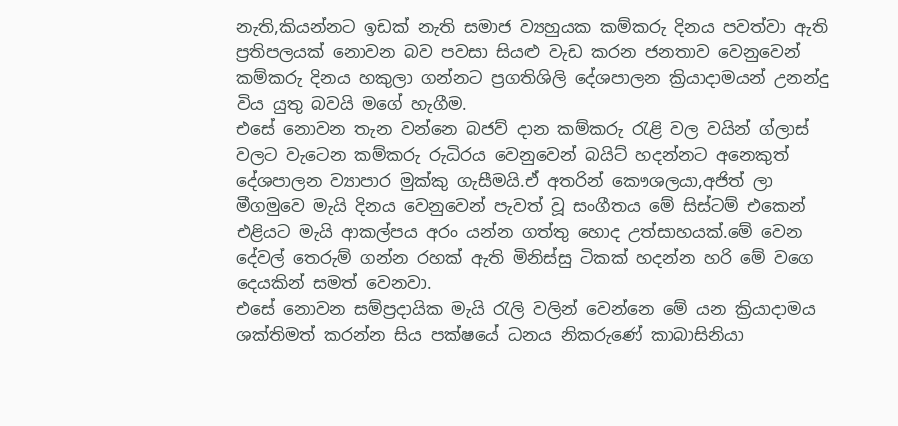නැති,කියන්නට ඉඩක් නැති සමාජ ව්‍යහුයක කම්කරු දිනය පවත්වා ඇති ප්‍රතිපලයක් නොවන බව පවසා සියළු වැඩ කරන ජනතාව වෙනුවෙන් කම්කරු දිනය හකුලා ගන්නට ප්‍රගතිශිලි දේශපාලන ක්‍රියාදාමයන් උනන්දු විය යුතු බවයි මගේ හැගීම.
එසේ නොවන තැන වන්නෙ බජව් දාන කම්කරු රැළි වල වයින් ග්ලාස් වලට වැටෙන කම්කරු රුධිරය වෙනුවෙන් බයිට් හදන්නට අනෙකුත් දේශපාලන ව්‍යාපාර මුක්කු ගැසීමයි.ඒ අතරින් කෞශලයා,අජිත් ලා මීගමුවෙ මැයි දිනය වෙනුවෙන් පැවත් වූ සංගීතය මේ සිස්ටම් එකෙන් එළියට මැයි ආකල්පය අරං යන්න ගත්තු හොද උත්සාහයක්.මේ වෙන දේවල් තෙරුම් ගන්න රහක් ඇති මිනිස්සු ටිකක් හදන්න හරි මේ වගෙ දෙයකින් සමත් වෙනවා.
එසේ නොවන සම්ප්‍රදායික මැයි රැලි වලින් වෙන්නෙ මේ යන ක්‍රියාදාමය ශක්තිමත් කරන්න සිය පක්ෂයේ ධනය නිකරුණේ කාබාසිනියා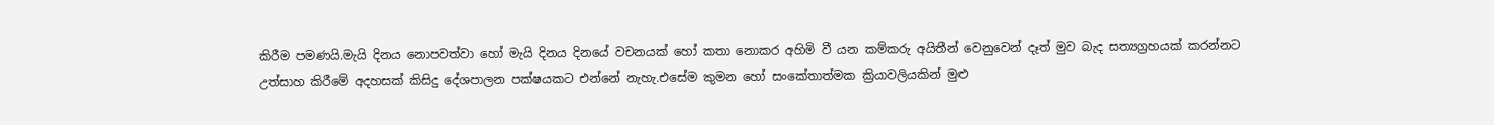කිරීම පමණයි.මැයි දිනය නොපවත්වා හෝ මැයි දිනය දිනයේ වචනයක් හෝ කතා නොකර අහිමි වී යන කම්කරු අයිතීන් වෙනුවෙන් දෑත් මුව බැද සත්‍යග්‍රහයක් කරන්නට උත්සාහ කිරීමේ අදහසක් කිසිදු දේශපාලන පක්ෂයකට එන්නේ නැහැ.එසේම කුමන හෝ සංකේතාත්මක ක්‍රියාවලියකින් මුළු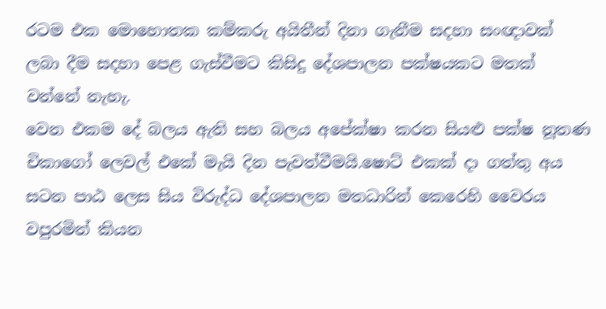රටම එක මොහොතක කම්කරු අයිතීන් දිනා ගැනීම සදහා සංඥාවක් ලබා දීම සදහා පෙළ ගැස්වීමට කිසිදු දේශපාලන පක්ෂයකට මතක් වන්නේ නැහැ.
වෙන එකම දේ බලය ඇති සහ බලය අපේක්ෂා කරන සියළු පක්ෂ නූතණ චිකාගෝ ලෙවල් එකේ මැයි දින පැවත්වීමයි.ෂොට් එකක් දා ගත්තු අය සටන පාඨ ලෙස සිය විරුද්ධ දේශපාලන මතධාරින් කෙරෙහි වෛරය වපුරමින් කියන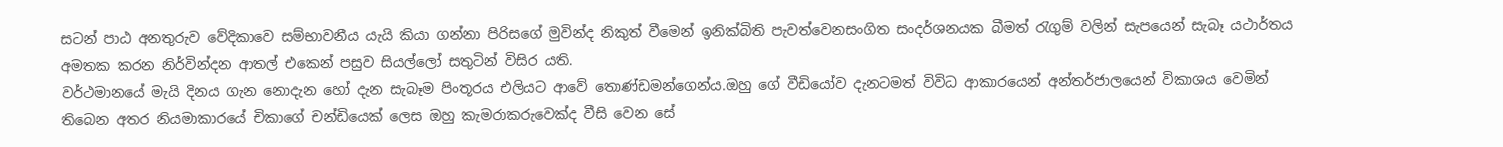සටන් පාඨ අනතුරුව වේදිකාවෙ සම්භාවනීය යැයි කියා ගන්නා පිරිසගේ මුවින්ද නිකුත් වීමෙන් ඉනික්බිති පැවත්වෙනසංගිත සංදර්ශනයක බීමත් රැගුම් වලින් සැපයෙන් සැබෑ යථාර්තය අමතක කරන නිර්වින්දන ආතල් එකෙන් පසුව සියල්ලෝ සතුටින් විසිර යති.
වර්ථමානයේ මැයි දිනය ගැන නොදැන හෝ දැන සැබෑම පිංතූරය එලියට ආවේ තොණ්ඩමන්ගෙන්ය.ඔහු ගේ වීඩියෝව දැනටමත් විවිධ ආකාරයෙන් අන්තර්ජාලයෙන් විකාශය වෙමින් තිබෙන අතර නියමාකාරයේ චිකාගේ චන්ඩියෙක් ලෙස ඔහු කැමරාකරුවෙක්ද වීසි වෙන සේ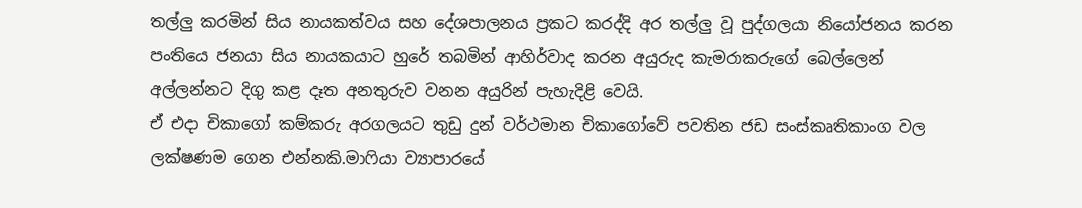තල්ලු කරමින් සිය නායකත්වය සහ දේශපාලනය ප්‍රකට කරද්දි අර තල්ලු වූ පුද්ගලයා නියෝජනය කරන පංතියෙ ජනයා සිය නායකයාට හුරේ තබමින් ආහිර්වාද කරන අයුරුද කැමරාකරුගේ බෙල්ලෙන් අල්ලන්නට දිගු කළ දෑත අනතුරුව වනන අයුරින් පැහැදිළි වෙයි.
ඒ එදා චිකාගෝ කම්කරු අරගලයට තුඩු දුන් වර්ථමාන චිකාගෝවේ පවතින ජඩ සංස්කෘතිකාංග වල ලක්ෂණම ගෙන එන්නකි.මාෆියා ව්‍යාපාරයේ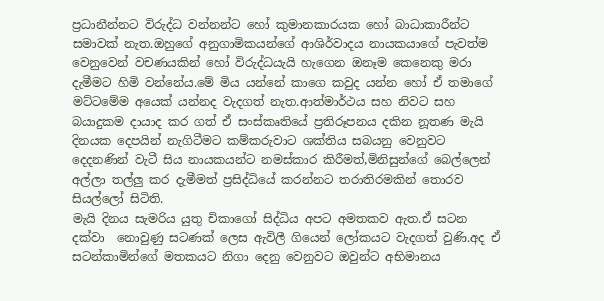ප්‍රධානීන්නට විරුද්ධ වන්නන්ට හෝ කුමානකාරයක හෝ බාධාකාරීන්ට සමාවක් නැත.ඔහුගේ අනුගාමිකයන්ගේ ආශිර්වාදය නායකයාගේ පැවත්ම වෙනුවෙන් වචණයකින් හෝ විරුද්ධයැයි හැගෙන ඔනෑම කෙනෙකු මරා දැමීමට හිමි වන්නේය.මේ මිය යන්නේ කාගෙ කවුද යන්න හෝ ඒ තමාගේ මට්ටමේම අයෙක් යන්නද වැදගත් නැත.ආත්මාර්ථය සහ නිවට සහ බයාදුකම දායාද කර ගත් ඒ සංස්කෘතියේ ප්‍රතිරූපනය දකින නූතණ මැයි දිනයක දෙපයින් නැගිටීමට කම්කරුවාට ශක්තිය සබයනු වෙනුවට දෙදනණින් වැටී සිය නායකයන්ට නමස්කාර කිරීමත්,මිනිසුන්ගේ බෙල්ලෙන් අල්ලා තල්ලු කර දැමීමත් ප්‍රසිද්ධියේ කරන්නට තරාතිරමකින් තොරව සියල්ලෝ සිටිති.
මැයි දිනය සැමරිය යුතු චිකාගෝ සිද්ධිය අපට අමතකව ඇත.ඒ සටන දක්වා  නොවුණු සටණක් ලෙස ඇවිලී ගියෙන් ලෝකයට වැදගත් වුණි.අද ඒ සටන්කාමින්ගේ මතකයට නිගා දෙනු වෙනුවට ඔවුන්ට අභිමානය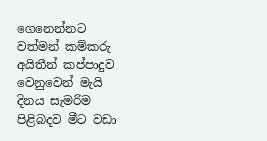ගෙනෙන්නට වත්මන් කම්කරු අයිතීන් කප්පාදුව වෙනුවෙන් මැයි දිනය සැමරිම පිළිබදව මීට වඩා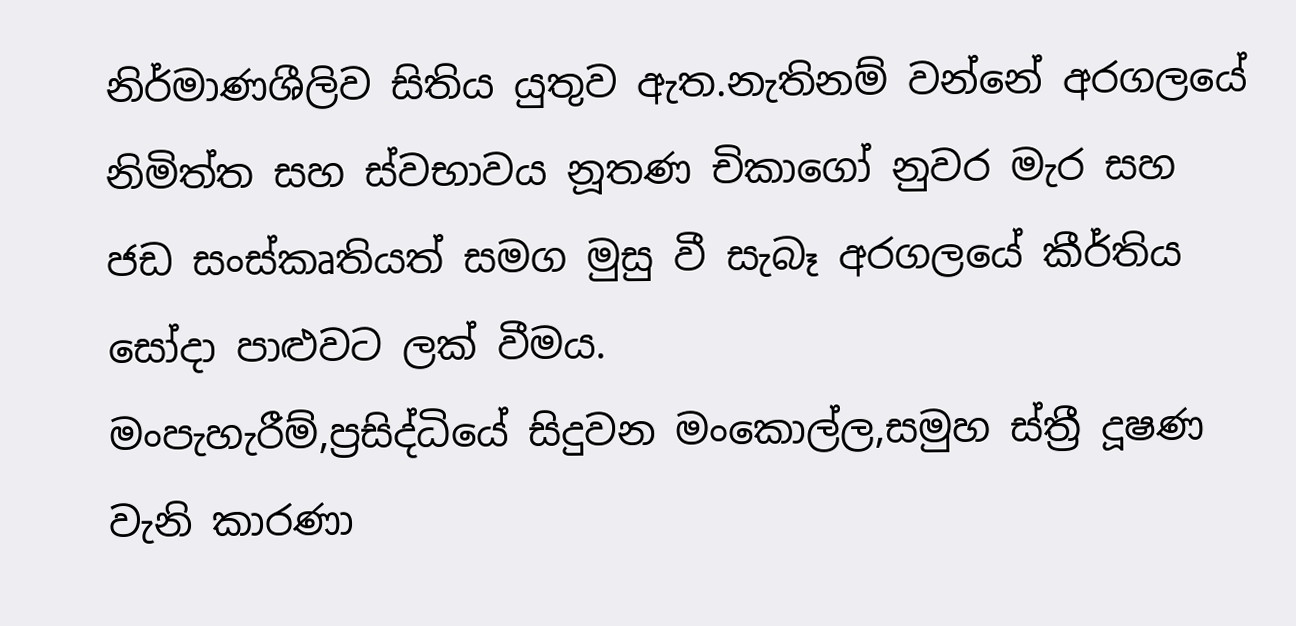නිර්මාණශීලිව සිතිය යුතුව ඇත.නැතිනම් වන්නේ අරගලයේ නිමිත්ත සහ ස්වභාවය නූතණ චිකාගෝ නුවර මැර සහ ජඩ සංස්කෘතියත් සමග මුසු වී සැබෑ අරගලයේ කීර්තිය සෝදා පාළුවට ලක් වීමය.
මංපැහැරීම්,ප්‍රසිද්ධියේ සිදුවන මංකොල්ල,සමුහ ස්ත්‍රී දූෂණ වැනි කාරණා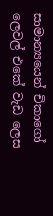සාමාන්‍යයෙන් චිකාගෝ ලෙවල් එකේ වැඩ ලෙස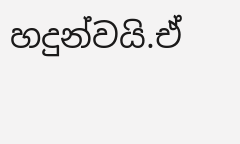හදුන්වයි.ඒ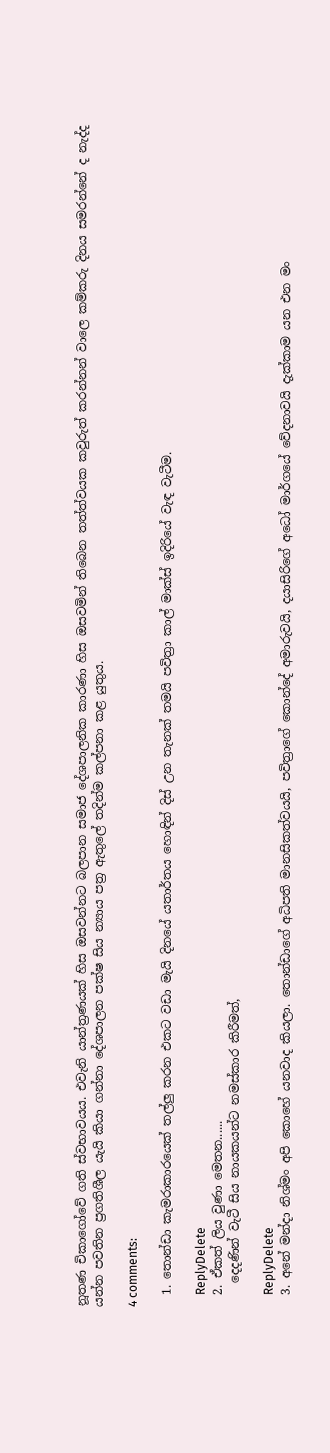නූතණ චිකාගෝවේ ගති ස්වභාවයය. එවැනි යාන්ත්‍රණයක් හිස ඔසවන්නට බලපාන සමාජ දේශපාලනික කාරණා හිස ඔසවමින් තිබෙන තත්ත්වයක කවුරුත් කරන්නන් වාලෙ කම්කරු දිනය සමරන්නේ ද නැද්ද යන්න පවතින ප්‍රගතිශීල යැයි කියා ගන්නා දේශපාලන පක්ෂ සිය න්‍යාය පත්‍ර ඇතුලේ තදින්ම කල්පනා කළ යුතුය.

4 comments:

  1. තොන්ඩා කැමරාකාරයෙක් තල්ලු කරන එකට වඩා මැයි දිනයේ යතාර්තය හොඳින් දිස් උන තැනක් තමයි පවිත්‍රා කාල් මාක්ස් ඉදිරියේ වැඳ වැටීම.

    ReplyDelete
  2. ඒකත් ලිය වුණා මෙතන......
    දෙදණින් වැටී සිය නායකයන්ට නමස්කාර කිරීමත්,

    ReplyDelete
  3. අනේ මන්දා නිශ්මං අපි කොහේ යනවාද කියලා. තොන්ඩාගේ අධිපති මානසිකත්වයයි, පවිත්‍රාගේ කොන්දේ අමාරුවයි, දයාසිරිගේ අධෝ මාර්ගයේ වේදනාවයි දැක්කාම යන එන මං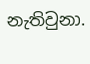නැතිවුනා.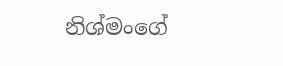නිශ්මංගේ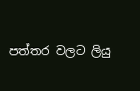පත්තර වලට ලියු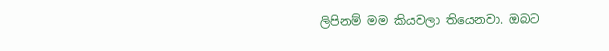ලිපිනම් මම කියවලා තියෙනවා. ඔබට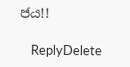ජය!!

    ReplyDelete